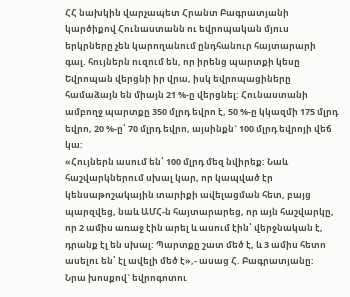ՀՀ նախկին վարչապետ Հրանտ Բագրատյանի կարծիքով Հունաստանն ու եվրոպական մյուս երկրները չեն կարողանում ընդհանուր հայտարարի գալ. հույներն ուզում են, որ իրենց պարտքի կեսը Եվրոպան վերցնի իր վրա, իսկ եվրոպացիները համաձայն են միայն 21 %-ը վերցնել: Հունաստանի ամբողջ պարտքը 350 մլրդ եվրո է, 50 %-ը կկազմի 175 մլրդ եվրո, 20 %-ը՝ 70 մլրդ եվրո, այսինքն` 100 մլրդ եվրոյի վեճ կա:
«Հույներն ասում են՝ 100 մլրդ մեզ նվիրեք: Նաև հաշվարկներում սխալ կար, որ կապված էր կենսաթոշակային տարիքի ավելացման հետ, բայց պարզվեց, նաև ԱՄՀ-ն հայտարարեց, որ այն հաշվարկը, որ 2 ամիս առաջ էին արել և ասում էին՝ վերջնական է, դրանք էլ են սխալ: Պարտքը շատ մեծ է, և 3 ամիս հետո ասելու են՝ էլ ավելի մեծ է»,- ասաց Հ. Բագրատյանը:
Նրա խոսքով` եվրոգոտու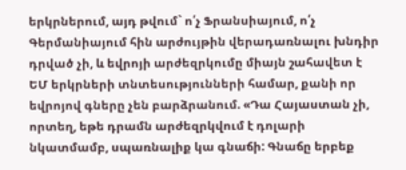երկրներում, այդ թվում` ո՛չ Ֆրանսիայում, ո՛չ Գերմանիայում հին արժույթին վերադառնալու խնդիր դրված չի, և եվրոյի արժեզրկումը միայն շահավետ է ԵՄ երկրների տնտեսությունների համար, քանի որ եվրոյով գները չեն բարձրանում. «Դա Հայաստան չի, որտեղ, եթե դրամն արժեզրկվում է դոլարի նկատմամբ, սպառնալիք կա գնաճի: Գնաճը երբեք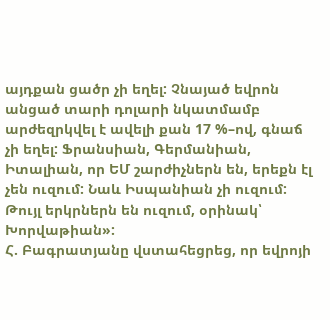այդքան ցածր չի եղել: Չնայած եվրոն անցած տարի դոլարի նկատմամբ արժեզրկվել է ավելի քան 17 %–ով, գնաճ չի եղել: Ֆրանսիան, Գերմանիան, Իտալիան, որ ԵՄ շարժիչներն են, երեքն էլ չեն ուզում: Նաև Իսպանիան չի ուզում: Թույլ երկրներն են ուզում, օրինակ՝ Խորվաթիան»:
Հ. Բագրատյանը վստահեցրեց, որ եվրոյի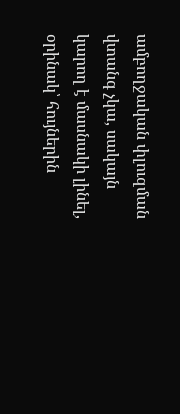ամբողջական փլուզման վտանգ չկա, սակայն կարող է մասնակի լինել, օրինակ՝ հույներին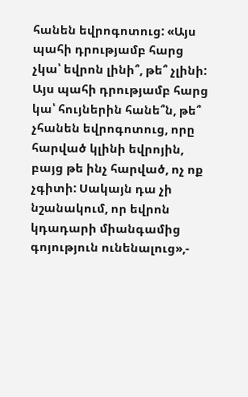հանեն եվրոգոտուց: «Այս պահի դրությամբ հարց չկա՝ եվրոն լինի՞, թե՞ չլինի: Այս պահի դրությամբ հարց կա՝ հույներին հանե՞ն, թե՞ չհանեն եվրոգոտուց, որը հարված կլինի եվրոյին, բայց թե ինչ հարված, ոչ ոք չգիտի: Սակայն դա չի նշանակում, որ եվրոն կդադարի միանգամից գոյություն ունենալուց»,-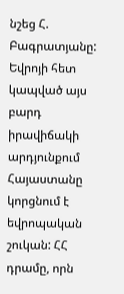նշեց Հ. Բագրատյանը:
Եվրոյի հետ կապված այս բարդ իրավիճակի արդյունքում Հայաստանը կորցնում է եվրոպական շուկան: ՀՀ դրամը, որն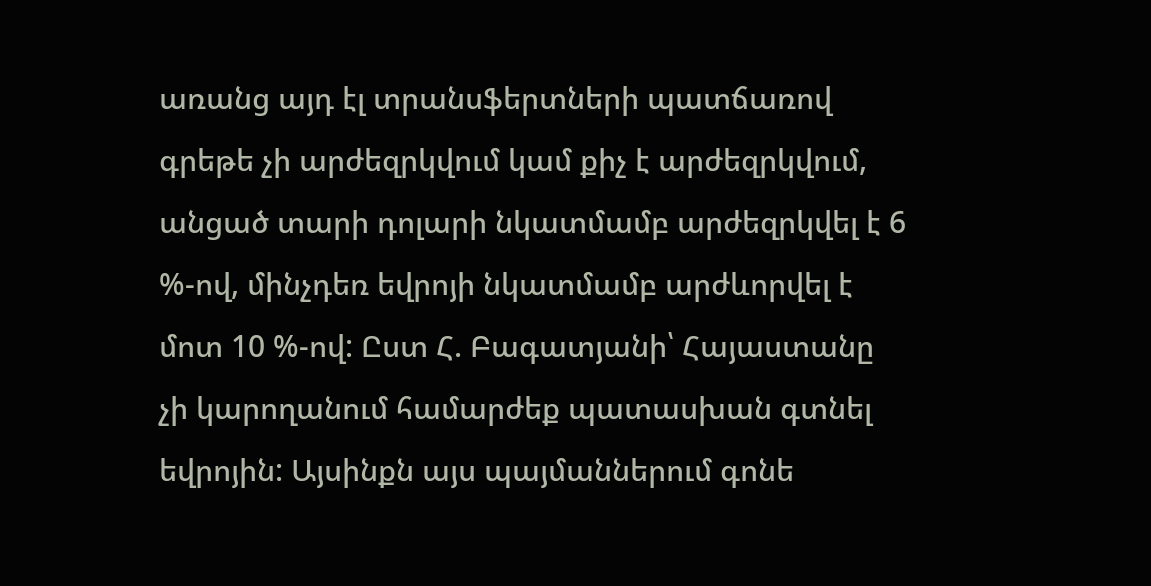առանց այդ էլ տրանսֆերտների պատճառով գրեթե չի արժեզրկվում կամ քիչ է արժեզրկվում, անցած տարի դոլարի նկատմամբ արժեզրկվել է 6 %-ով, մինչդեռ եվրոյի նկատմամբ արժևորվել է մոտ 10 %-ով: Ըստ Հ. Բագատյանի՝ Հայաստանը չի կարողանում համարժեք պատասխան գտնել եվրոյին: Այսինքն այս պայմաններում գոնե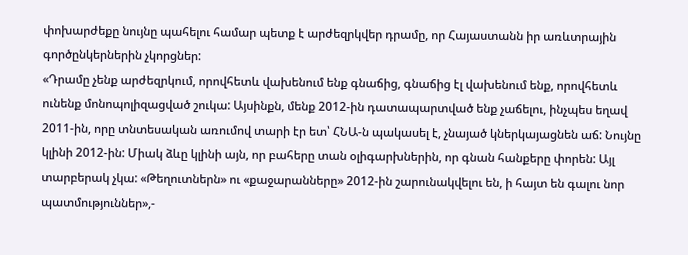փոխարժեքը նույնը պահելու համար պետք է արժեզրկվեր դրամը, որ Հայաստանն իր առևտրային գործընկերներին չկորցներ:
«Դրամը չենք արժեզրկում, որովհետև վախենում ենք գնաճից, գնաճից էլ վախենում ենք, որովհետև ունենք մոնոպոլիզացված շուկա: Այսինքն, մենք 2012-ին դատապարտված ենք չաճելու, ինչպես եղավ 2011-ին, որը տնտեսական առումով տարի էր ետ՝ ՀՆԱ-ն պակասել է, չնայած կներկայացնեն աճ: Նույնը կլինի 2012-ին: Միակ ձևը կլինի այն, որ բահերը տան օլիգարխներին, որ գնան հանքերը փորեն: Այլ տարբերակ չկա: «Թեղուտներն» ու «քաջարանները» 2012-ին շարունակվելու են, ի հայտ են գալու նոր պատմություններ»,-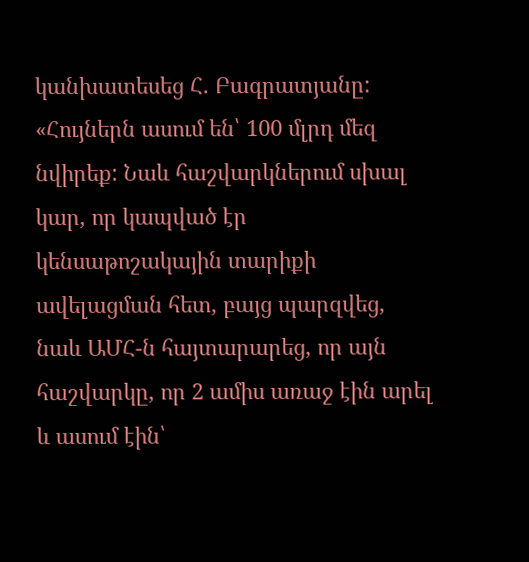կանխատեսեց Հ. Բագրատյանը:
«Հույներն ասում են՝ 100 մլրդ մեզ նվիրեք: Նաև հաշվարկներում սխալ կար, որ կապված էր կենսաթոշակային տարիքի ավելացման հետ, բայց պարզվեց, նաև ԱՄՀ-ն հայտարարեց, որ այն հաշվարկը, որ 2 ամիս առաջ էին արել և ասում էին՝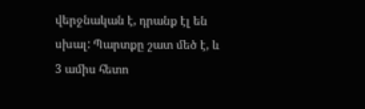վերջնական է, դրանք էլ են սխալ: Պարտքը շատ մեծ է, և 3 ամիս հետո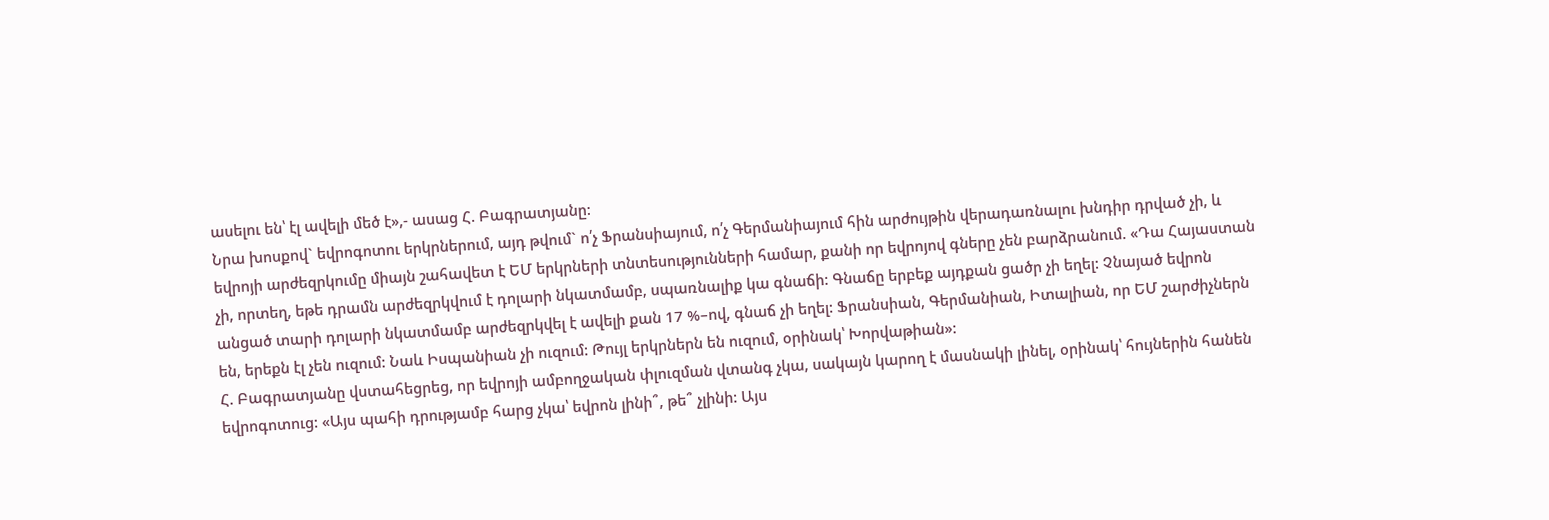ասելու են՝ էլ ավելի մեծ է»,- ասաց Հ. Բագրատյանը:
Նրա խոսքով` եվրոգոտու երկրներում, այդ թվում` ո՛չ Ֆրանսիայում, ո՛չ Գերմանիայում հին արժույթին վերադառնալու խնդիր դրված չի, և եվրոյի արժեզրկումը միայն շահավետ է ԵՄ երկրների տնտեսությունների համար, քանի որ եվրոյով գները չեն բարձրանում. «Դա Հայաստան չի, որտեղ, եթե դրամն արժեզրկվում է դոլարի նկատմամբ, սպառնալիք կա գնաճի: Գնաճը երբեք այդքան ցածր չի եղել: Չնայած եվրոն անցած տարի դոլարի նկատմամբ արժեզրկվել է ավելի քան 17 %–ով, գնաճ չի եղել: Ֆրանսիան, Գերմանիան, Իտալիան, որ ԵՄ շարժիչներն են, երեքն էլ չեն ուզում: Նաև Իսպանիան չի ուզում: Թույլ երկրներն են ուզում, օրինակ՝ Խորվաթիան»:
Հ. Բագրատյանը վստահեցրեց, որ եվրոյի ամբողջական փլուզման վտանգ չկա, սակայն կարող է մասնակի լինել, օրինակ՝ հույներին հանեն եվրոգոտուց: «Այս պահի դրությամբ հարց չկա՝ եվրոն լինի՞, թե՞ չլինի: Այս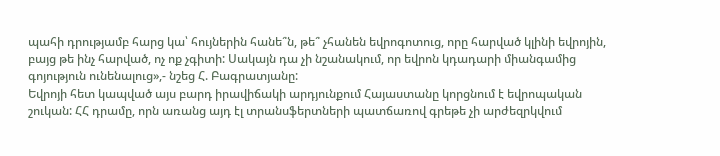պահի դրությամբ հարց կա՝ հույներին հանե՞ն, թե՞ չհանեն եվրոգոտուց, որը հարված կլինի եվրոյին, բայց թե ինչ հարված, ոչ ոք չգիտի: Սակայն դա չի նշանակում, որ եվրոն կդադարի միանգամից գոյություն ունենալուց»,- նշեց Հ. Բագրատյանը:
Եվրոյի հետ կապված այս բարդ իրավիճակի արդյունքում Հայաստանը կորցնում է եվրոպական շուկան: ՀՀ դրամը, որն առանց այդ էլ տրանսֆերտների պատճառով գրեթե չի արժեզրկվում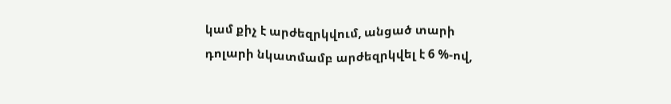կամ քիչ է արժեզրկվում, անցած տարի դոլարի նկատմամբ արժեզրկվել է 6 %-ով,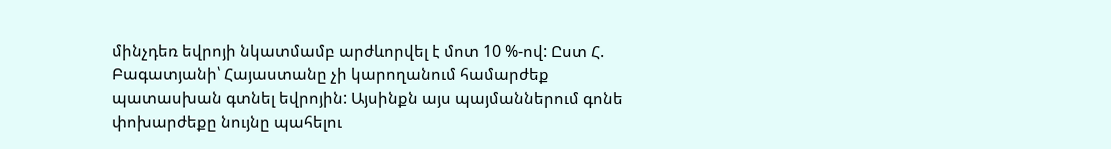մինչդեռ եվրոյի նկատմամբ արժևորվել է մոտ 10 %-ով: Ըստ Հ. Բագատյանի՝ Հայաստանը չի կարողանում համարժեք պատասխան գտնել եվրոյին: Այսինքն այս պայմաններում գոնե փոխարժեքը նույնը պահելու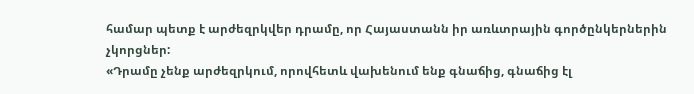համար պետք է արժեզրկվեր դրամը, որ Հայաստանն իր առևտրային գործընկերներին չկորցներ:
«Դրամը չենք արժեզրկում, որովհետև վախենում ենք գնաճից, գնաճից էլ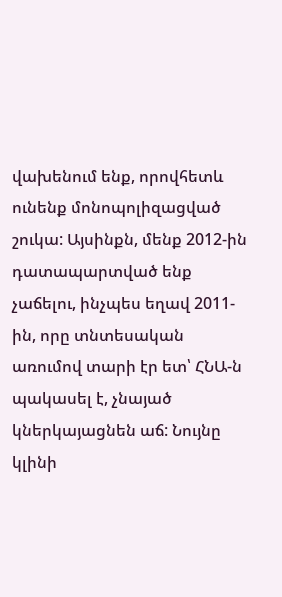վախենում ենք, որովհետև ունենք մոնոպոլիզացված շուկա: Այսինքն, մենք 2012-ին դատապարտված ենք չաճելու, ինչպես եղավ 2011-ին, որը տնտեսական առումով տարի էր ետ՝ ՀՆԱ-ն պակասել է, չնայած կներկայացնեն աճ: Նույնը կլինի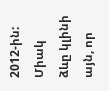2012-ին: Միակ ձևը կլինի այն, որ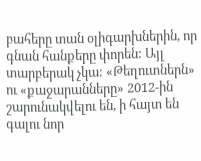բահերը տան օլիգարխներին, որ գնան հանքերը փորեն: Այլ տարբերակ չկա: «Թեղուտներն» ու «քաջարանները» 2012-ին շարունակվելու են, ի հայտ են գալու նոր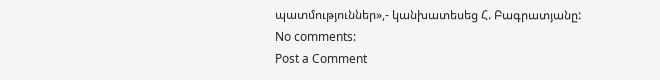պատմություններ»,- կանխատեսեց Հ. Բագրատյանը:
No comments:
Post a Comment